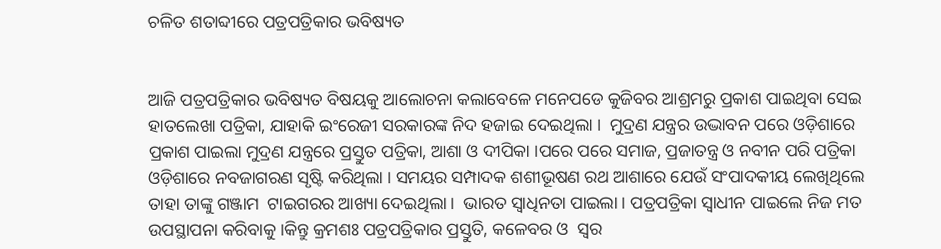ଚଳିତ ଶତାବ୍ଦୀରେ ପତ୍ରପତ୍ରିକାର ଭବିଷ୍ୟତ


ଆଜି ପତ୍ରପତ୍ରିକାର ଭବିଷ୍ୟତ ବିଷୟକୁ ଆଲୋଚନା କଲାବେଳେ ମନେପଡେ କୁଜିବର ଆଶ୍ରମରୁ ପ୍ରକାଶ ପାଇଥିବା ସେଇ ହାତଲେଖା ପତ୍ରିକା, ଯାହାକି ଇଂରେଜୀ ସରକାରଙ୍କ ନିଦ ହଜାଇ ଦେଇଥିଲା ।  ମୁଦ୍ରଣ ଯନ୍ତ୍ରର ଉଦ୍ଭାବନ ପରେ ଓଡ଼ିଶାରେ ପ୍ରକାଶ ପାଇଲା ମୁଦ୍ରଣ ଯନ୍ତ୍ରରେ ପ୍ରସ୍ତୁତ ପତ୍ରିକା, ଆଶା ଓ ଦୀପିକା ।ପରେ ପରେ ସମାଜ, ପ୍ରଜାତନ୍ତ୍ର ଓ ନବୀନ ପରି ପତ୍ରିକା ଓଡ଼ିଶାରେ ନବଜାଗରଣ ସୃଷ୍ଟି କରିଥିଲା । ସମୟର ସମ୍ପାଦକ ଶଶୀଭୂଷଣ ରଥ ଆଶାରେ ଯେଉଁ ସଂପାଦକୀୟ ଲେଖିଥିଲେ ତାହା ତାଙ୍କୁ ଗଞ୍ଜାମ  ଟାଇଗରର ଆଖ୍ୟା ଦେଇଥିଲା ।  ଭାରତ ସ୍ୱାଧିନତା ପାଇଲା । ପତ୍ରପତ୍ରିକା ସ୍ୱାଧୀନ ପାଇଲେ ନିଜ ମତ ଉପସ୍ଥାପନା କରିବାକୁ ।କିନ୍ତୁ କ୍ରମଶଃ ପତ୍ରପତ୍ରିକାର ପ୍ରସ୍ତୁତି, କଳେବର ଓ  ସ୍ୱର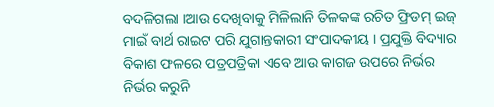ବଦଳିଗଲା ।ଆଉ ଦେଖିବାକୁ ମିଳିଲାନି ତିଳକଙ୍କ ରଚିତ ଫ୍ରିଡମ୍ ଇଜ୍ ମାଇଁ ବାର୍ଥ ରାଇଟ ପରି ଯୁଗାନ୍ତକାରୀ ସଂପାଦକୀୟ । ପ୍ରଯୁକ୍ତି ବିଦ୍ୟାର ବିକାଶ ଫଳରେ ପତ୍ରପତ୍ରିକା ଏବେ ଆଉ କାଗଜ ଉପରେ ନିର୍ଭର ନିର୍ଭର କରୁନି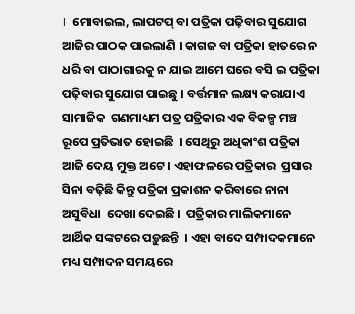।  ମୋବାଇଲ, ଲାପଟପ୍ ବା ପତ୍ରିକା ପଢ଼ିବାର ସୁଯୋଗ ଆଜିର ପାଠକ ପାଇଲାଣି । କାଗଜ ବା ପତ୍ରିକା ହାତରେ ନ ଧରି ବା ପାଠାଗାରକୁ ନ ଯାଇ ଆମେ ଘରେ ବସି ଇ ପତ୍ରିକା ପଢ଼ିବାର ସୁଯୋଗ ପାଇଛୁ । ବର୍ତ୍ତମାନ ଲକ୍ଷ୍ୟ କରାଯାଏ ସାମାଜିକ  ଗଣମାଧ୍ୟମ ପତ୍ର ପତ୍ରିକାର ଏକ ବିକଳ୍ପ ମଞ୍ଚ ରୂପେ ପ୍ରତିଭାତ ହୋଇଛି  । ସେଥିରୁ ଅଧିକାଂଶ ପତ୍ରିକା ଆଜି ଦେୟ ମୁକ୍ତ ଅଟେ । ଏହାଫଳରେ ପତ୍ରିକାର  ପ୍ରସାର ସିନା ବଢ଼ିଛି କିନ୍ତୁ ପତ୍ରିକା ପ୍ରକାଶନ କରିବାରେ ନାନା ଅସୁବିଧା  ଦେଖା ଦେଇଛି ।  ପତ୍ରିକାର ମାଲିକମାନେ ଆର୍ଥିକ ସଙ୍କଟରେ ପଡ଼ୁଛନ୍ତି  । ଏହା ବାଦେ ସମ୍ପାଦକମାନେ ମଧ୍ୟ ସମ୍ପାଦନ ସମୟରେ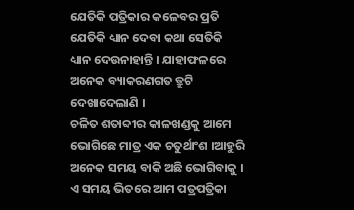ଯେତିକି ପତ୍ରିକାର କଳେବର ପ୍ରତି ଯେତିକି ଧ୍ୟାନ ଦେବା କଥା ସେତିକି ଧ୍ୟାନ ଦେଉନାହାନ୍ତି । ଯାହାଫଳରେ ଅନେକ ବ୍ୟାକରଣଗତ ତ୍ରୁଟି ଦେଖାଦେଲାଣି ।
ଚଳିତ ଶତାବ୍ଦୀର କାଳଖଣ୍ଡକୁ ଆମେ ଭୋଗିଛେ ମାତ୍ର ଏକ ଚତୁର୍ଥାଂଶ ।ଆହୁରି ଅନେକ ସମୟ ବାକି ଅଛି ଭୋଗିବାକୁ । ଏ ସମୟ ଭିତରେ ଆମ ପତ୍ରପତ୍ରିକା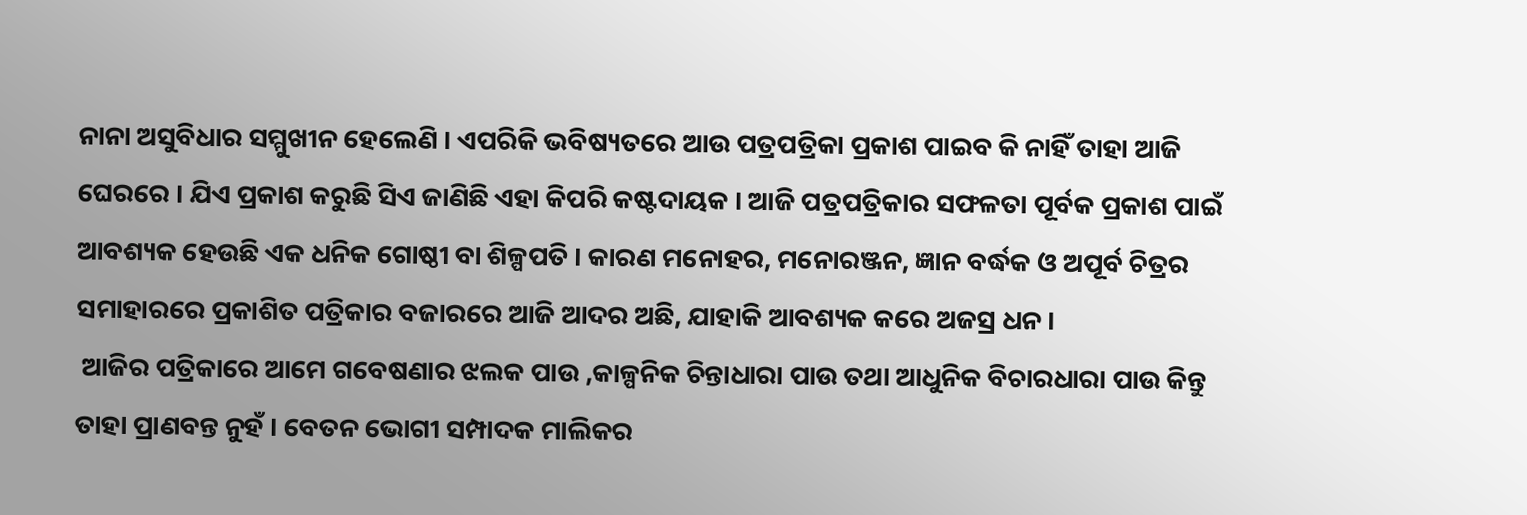ନାନା ଅସୁବିଧାର ସମ୍ମୁଖୀନ ହେଲେଣି । ଏପରିକି ଭବିଷ୍ୟତରେ ଆଉ ପତ୍ରପତ୍ରିକା ପ୍ରକାଶ ପାଇବ କି ନାହିଁ ତାହା ଆଜି ଘେରରେ । ଯିଏ ପ୍ରକାଶ କରୁଛି ସିଏ ଜାଣିଛି ଏହା କିପରି କଷ୍ଟଦାୟକ । ଆଜି ପତ୍ରପତ୍ରିକାର ସଫଳତା ପୂର୍ବକ ପ୍ରକାଶ ପାଇଁ ଆବଶ୍ୟକ ହେଉଛି ଏକ ଧନିକ ଗୋଷ୍ଠୀ ବା ଶିଳ୍ପପତି । କାରଣ ମନୋହର, ମନୋରଞ୍ଜନ, ଜ୍ଞାନ ବର୍ଦ୍ଧକ ଓ ଅପୂର୍ବ ଚିତ୍ରର ସମାହାରରେ ପ୍ରକାଶିତ ପତ୍ରିକାର ବଜାରରେ ଆଜି ଆଦର ଅଛି, ଯାହାକି ଆବଶ୍ୟକ କରେ ଅଜସ୍ର ଧନ ।
 ଆଜିର ପତ୍ରିକାରେ ଆମେ ଗବେଷଣାର ଝଲକ ପାଉ ,କାଳ୍ପନିକ ଚିନ୍ତାଧାରା ପାଉ ତଥା ଆଧୁନିକ ବିଚାରଧାରା ପାଉ କିନ୍ତୁ ତାହା ପ୍ରାଣବନ୍ତ ନୁହଁ । ବେତନ ଭୋଗୀ ସମ୍ପାଦକ ମାଲିକର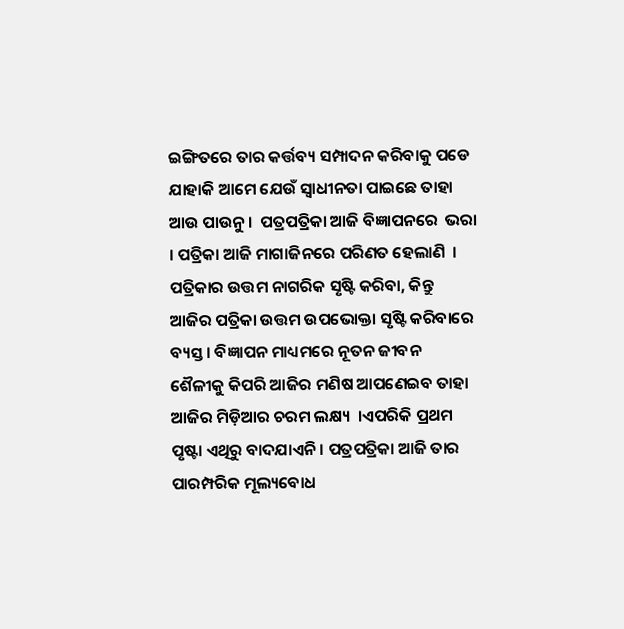ଇଙ୍ଗିତରେ ତାର କର୍ତ୍ତବ୍ୟ ସମ୍ପାଦନ କରିବାକୁ ପଡେ ଯାହାକି ଆମେ ଯେଉଁ ସ୍ୱାଧୀନତା ପାଇଛେ ତାହା ଆଉ ପାଉନୁ ।  ପତ୍ରପତ୍ରିକା ଆଜି ବିଜ୍ଞାପନରେ  ଭରା । ପତ୍ରିକା ଆଜି ମାଗାଜିନରେ ପରିଣତ ହେଲାଣି  ।  ପତ୍ରିକାର ଉତ୍ତମ ନାଗରିକ ସୃଷ୍ଟି କରିବା, କିନ୍ତୁ ଆଜିର ପତ୍ରିକା ଉତ୍ତମ ଉପଭୋକ୍ତା ସୃଷ୍ଟି କରିବାରେ ବ୍ୟସ୍ତ । ବିଜ୍ଞାପନ ମାଧ୍ୟମରେ ନୂତନ ଜୀବନ ଶୈଳୀକୁ କିପରି ଆଜିର ମଣିଷ ଆପଣେଇବ ତାହା ଆଜିର ମିଡ଼ିଆର ଚରମ ଲକ୍ଷ୍ୟ  ।ଏପରିକି ପ୍ରଥମ ପୃଷ୍ଟା ଏଥିରୁ ବାଦଯାଏନି । ପତ୍ରପତ୍ରିକା ଆଜି ତାର ପାରମ୍ପରିକ ମୂଲ୍ୟବୋଧ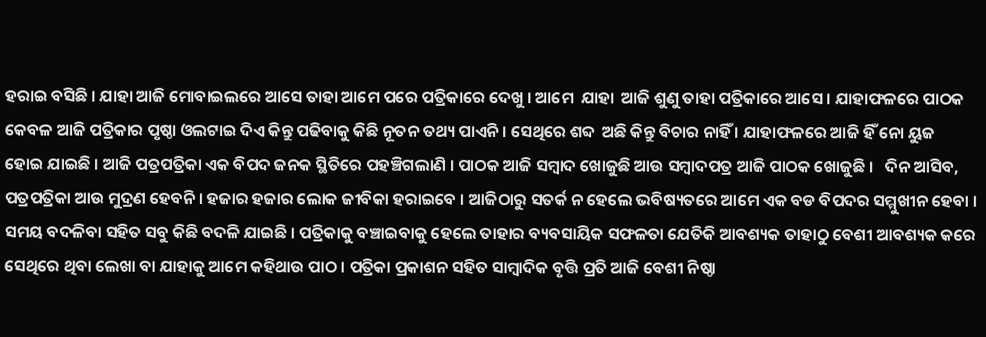ହରାଇ ବସିଛି । ଯାହା ଆଜି ମୋବାଇଲରେ ଆସେ ତାହା ଆମେ ପରେ ପତ୍ରିକାରେ ଦେଖୁ । ଆମେ  ଯାହା  ଆଜି ଶୁଣୁ ତାହା ପତ୍ରିକାରେ ଆସେ । ଯାହାଫଳରେ ପାଠକ କେବଳ ଆଜି ପତ୍ରିକାର ପୃଷ୍ଠା ଓଲଟାଇ ଦିଏ କିନ୍ତୁ ପଢିବାକୁ କିଛି ନୂତନ ତଥ୍ୟ ପାଏନି । ସେଥିରେ ଶବ୍ଦ  ଅଛି କିନ୍ତୁ ବିଚାର ନାହିଁ । ଯାହାଫଳରେ ଆଜି ହିଁ ନୋ ୟୁଜ  ହୋଇ ଯାଇଛି । ଆଜି ପତ୍ରପତ୍ରିକା ଏକ ବିପଦ ଜନକ ସ୍ଥିତିରେ ପହଞ୍ଚିଗଲାଣି । ପାଠକ ଆଜି ସମ୍ବାଦ ଖୋଜୁଛି ଆଉ ସମ୍ବାଦପତ୍ର ଆଜି ପାଠକ ଖୋଜୁଛି ।   ଦିନ ଆସିବ, ପତ୍ରପତ୍ରିକା ଆଉ ମୁଦ୍ରଣ ହେବନି । ହଜାର ହଜାର ଲୋକ ଜୀବିକା ହରାଇବେ । ଆଜିଠାରୁ ସତର୍କ ନ ହେଲେ ଭବିଷ୍ୟତରେ ଆମେ ଏକ ବଡ ବିପଦର ସମ୍ମୁଖୀନ ହେବା । ସମୟ ବଦଳିବା ସହିତ ସବୁ କିଛି ବଦଳି ଯାଇଛି । ପତ୍ରିକାକୁ ବଞ୍ଚାଇବାକୁ ହେଲେ ତାହାର ବ୍ୟବସାୟିକ ସଫଳତା ଯେତିକି ଆବଶ୍ୟକ ତାହାଠୁ ବେଶୀ ଆବଶ୍ୟକ କରେ ସେଥିରେ ଥିବା ଲେଖା ବା ଯାହାକୁ ଆମେ କହିଥାଉ ପାଠ । ପତ୍ରିକା ପ୍ରକାଶନ ସହିତ ସାମ୍ବାଦିକ ବୃତ୍ତି ପ୍ରତି ଆଜି ବେଶୀ ନିଷ୍ଠା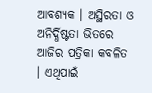ଆବଶ୍ୟକ । ଅସ୍ଥିରତା ଓ ଅନିର୍ଦ୍ଧିଷ୍ଟତା ଭିତରେ ଆଜିର ପତ୍ରିକା କବଳିତ । ଏଥିପାଇଁ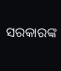ସରକାରଙ୍କ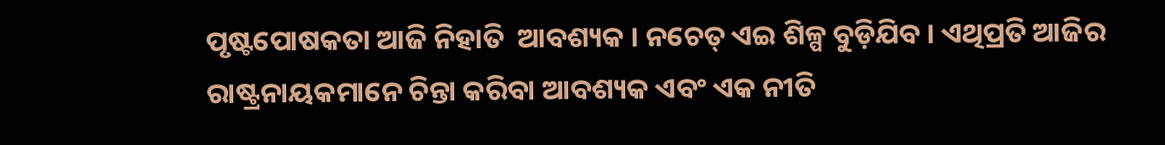ପୃଷ୍ଟପୋଷକତା ଆଜି ନିହାତି  ଆବଶ୍ୟକ । ନଚେତ୍ ଏଇ ଶିଳ୍ପ ବୁଡ଼ିଯିବ । ଏଥିପ୍ରତି ଆଜିର ରାଷ୍ଟ୍ରନାୟକମାନେ ଚିନ୍ତା କରିବା ଆବଶ୍ୟକ ଏବଂ ଏକ ନୀତି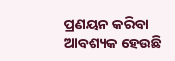ପ୍ରଣୟନ କରିବା ଆବଶ୍ୟକ ହେଉଛି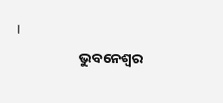।
                    ଭୁବନେଶ୍ୱର